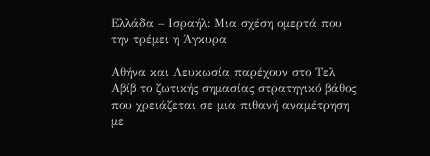Ελλάδα – Ισραήλ: Μια σχέση ομερτά που την τρέμει η Άγκυρα

Αθήνα και Λευκωσία παρέχουν στο Τελ Αβίβ το ζωτικής σημασίας στρατηγικό βάθος που χρειάζεται σε μια πιθανή αναμέτρηση με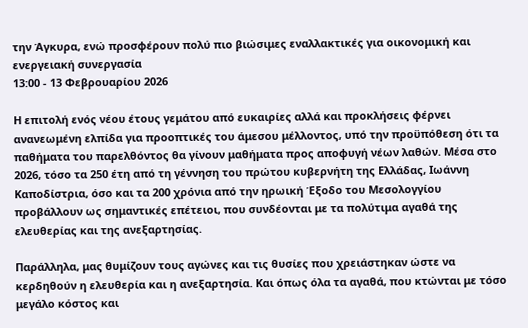την Άγκυρα, ενώ προσφέρουν πολύ πιο βιώσιμες εναλλακτικές για οικονομική και ενεργειακή συνεργασία
13:00 - 13 Φεβρουαρίου 2026

Η επιτολή ενός νέου έτους γεμάτου από ευκαιρίες αλλά και προκλήσεις φέρνει ανανεωμένη ελπίδα για προοπτικές του άμεσου μέλλοντος, υπό την προϋπόθεση ότι τα παθήματα του παρελθόντος θα γίνουν μαθήματα προς αποφυγή νέων λαθών. Μέσα στο 2026, τόσο τα 250 έτη από τη γέννηση του πρώτου κυβερνήτη της Ελλάδας, Ιωάννη Καποδίστρια, όσο και τα 200 χρόνια από την ηρωική Έξοδο του Μεσολογγίου προβάλλουν ως σημαντικές επέτειοι, που συνδέονται με τα πολύτιμα αγαθά της ελευθερίας και της ανεξαρτησίας.

Παράλληλα, μας θυμίζουν τους αγώνες και τις θυσίες που χρειάστηκαν ώστε να κερδηθούν η ελευθερία και η ανεξαρτησία. Και όπως όλα τα αγαθά, που κτώνται με τόσο μεγάλο κόστος και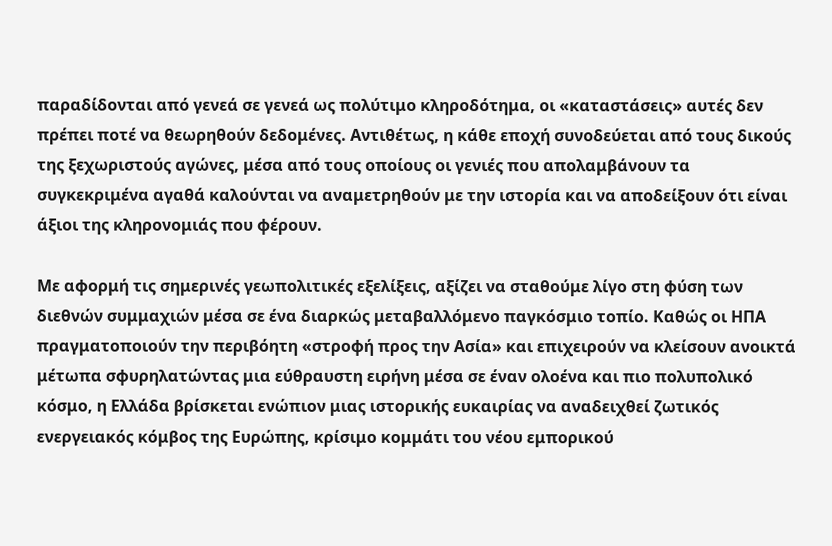παραδίδονται από γενεά σε γενεά ως πολύτιμο κληροδότημα, οι «καταστάσεις» αυτές δεν πρέπει ποτέ να θεωρηθούν δεδομένες. Αντιθέτως, η κάθε εποχή συνοδεύεται από τους δικούς της ξεχωριστούς αγώνες, μέσα από τους οποίους οι γενιές που απολαμβάνουν τα συγκεκριμένα αγαθά καλούνται να αναμετρηθούν με την ιστορία και να αποδείξουν ότι είναι άξιοι της κληρονομιάς που φέρουν.

Με αφορμή τις σημερινές γεωπολιτικές εξελίξεις, αξίζει να σταθούμε λίγο στη φύση των διεθνών συμμαχιών μέσα σε ένα διαρκώς μεταβαλλόμενο παγκόσμιο τοπίο. Καθώς οι ΗΠΑ πραγματοποιούν την περιβόητη «στροφή προς την Ασία» και επιχειρούν να κλείσουν ανοικτά μέτωπα σφυρηλατώντας μια εύθραυστη ειρήνη μέσα σε έναν ολοένα και πιο πολυπολικό κόσμο, η Ελλάδα βρίσκεται ενώπιον μιας ιστορικής ευκαιρίας να αναδειχθεί ζωτικός ενεργειακός κόμβος της Ευρώπης, κρίσιμο κομμάτι του νέου εμπορικού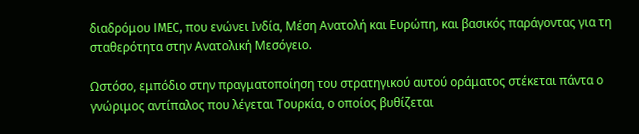διαδρόμου IMEC, που ενώνει Ινδία, Μέση Ανατολή και Ευρώπη, και βασικός παράγοντας για τη σταθερότητα στην Ανατολική Μεσόγειο.

Ωστόσο, εμπόδιο στην πραγματοποίηση του στρατηγικού αυτού οράματος στέκεται πάντα ο γνώριμος αντίπαλος που λέγεται Τουρκία, ο οποίος βυθίζεται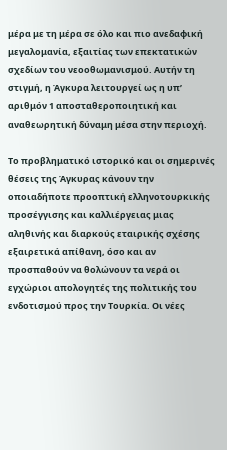μέρα με τη μέρα σε όλο και πιο ανεδαφική μεγαλομανία, εξαιτίας των επεκτατικών σχεδίων του νεοοθωμανισμού. Αυτήν τη στιγμή, η Άγκυρα λειτουργεί ως η υπ’ αριθμόν 1 αποσταθεροποιητική και αναθεωρητική δύναμη μέσα στην περιοχή.

Το προβληματικό ιστορικό και οι σημερινές θέσεις της Άγκυρας κάνουν την οποιαδήποτε προοπτική ελληνοτουρκικής προσέγγισης και καλλιέργειας μιας αληθινής και διαρκούς εταιρικής σχέσης εξαιρετικά απίθανη, όσο και αν προσπαθούν να θολώνουν τα νερά οι εγχώριοι απολογητές της πολιτικής του ενδοτισμού προς την Τουρκία. Οι νέες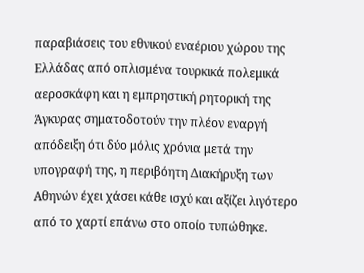παραβιάσεις του εθνικού εναέριου χώρου της Ελλάδας από οπλισμένα τουρκικά πολεμικά αεροσκάφη και η εμπρηστική ρητορική της Άγκυρας σηματοδοτούν την πλέον εναργή απόδειξη ότι δύο μόλις χρόνια μετά την υπογραφή της, η περιβόητη Διακήρυξη των Αθηνών έχει χάσει κάθε ισχύ και αξίζει λιγότερο από το χαρτί επάνω στο οποίο τυπώθηκε.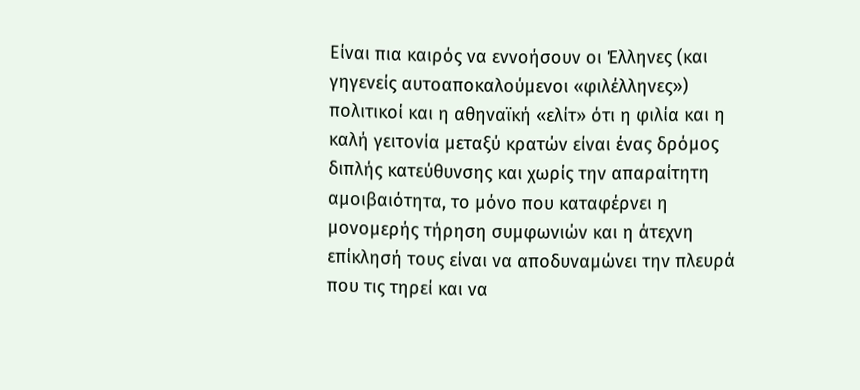Είναι πια καιρός να εννοήσουν οι Έλληνες (και γηγενείς αυτοαποκαλούμενοι «φιλέλληνες») πολιτικοί και η αθηναϊκή «ελίτ» ότι η φιλία και η καλή γειτονία μεταξύ κρατών είναι ένας δρόμος διπλής κατεύθυνσης και χωρίς την απαραίτητη αμοιβαιότητα, το μόνο που καταφέρνει η μονομερής τήρηση συμφωνιών και η άτεχνη επίκλησή τους είναι να αποδυναμώνει την πλευρά που τις τηρεί και να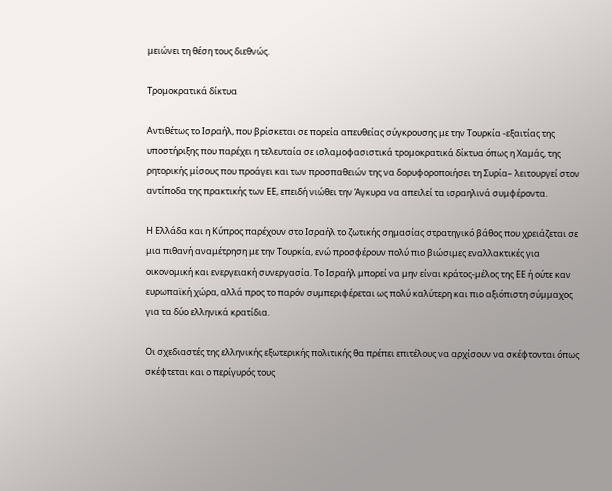μειώνει τη θέση τους διεθνώς.

Τρομοκρατικά δίκτυα

Αντιθέτως το Ισραήλ, που βρίσκεται σε πορεία απευθείας σύγκρουσης με την Τουρκία -εξαιτίας της υποστήριξης που παρέχει η τελευταία σε ισλαμοφασιστικά τρομοκρατικά δίκτυα όπως η Χαμάς, της ρητορικής μίσους που προάγει και των προσπαθειών της να δορυφοροποιήσει τη Συρία– λειτουργεί στον αντίποδα της πρακτικής των ΕΕ, επειδή νιώθει την Άγκυρα να απειλεί τα ισραηλινά συμφέροντα.

Η Ελλάδα και η Κύπρος παρέχουν στο Ισραήλ το ζωτικής σημασίας στρατηγικό βάθος που χρειάζεται σε μια πιθανή αναμέτρηση με την Τουρκία, ενώ προσφέρουν πολύ πιο βιώσιμες εναλλακτικές για οικονομική και ενεργειακή συνεργασία. Το Ισραήλ μπορεί να μην είναι κράτος-μέλος της ΕΕ ή ούτε καν ευρωπαϊκή χώρα, αλλά προς το παρόν συμπεριφέρεται ως πολύ καλύτερη και πιο αξιόπιστη σύμμαχος για τα δύο ελληνικά κρατίδια.

Οι σχεδιαστές της ελληνικής εξωτερικής πολιτικής θα πρέπει επιτέλους να αρχίσουν να σκέφτονται όπως σκέφτεται και ο περίγυρός τους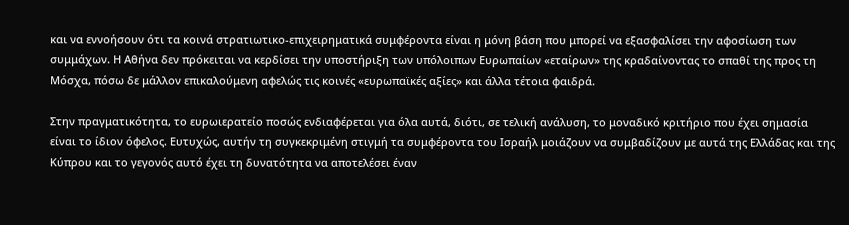και να εννοήσουν ότι τα κοινά στρατιωτικο-επιχειρηματικά συμφέροντα είναι η μόνη βάση που μπορεί να εξασφαλίσει την αφοσίωση των συμμάχων. Η Αθήνα δεν πρόκειται να κερδίσει την υποστήριξη των υπόλοιπων Ευρωπαίων «εταίρων» της κραδαίνοντας το σπαθί της προς τη Μόσχα, πόσω δε μάλλον επικαλούμενη αφελώς τις κοινές «ευρωπαϊκές αξίες» και άλλα τέτοια φαιδρά.

Στην πραγματικότητα, το ευρωιερατείο ποσώς ενδιαφέρεται για όλα αυτά, διότι, σε τελική ανάλυση, το μοναδικό κριτήριο που έχει σημασία είναι το ίδιον όφελος. Ευτυχώς, αυτήν τη συγκεκριμένη στιγμή τα συμφέροντα του Ισραήλ μοιάζουν να συμβαδίζουν με αυτά της Ελλάδας και της Κύπρου και το γεγονός αυτό έχει τη δυνατότητα να αποτελέσει έναν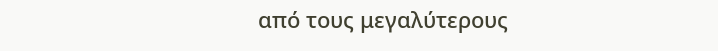από τους μεγαλύτερους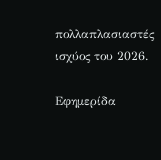πολλαπλασιαστές ισχύος του 2026.

Εφημερίδα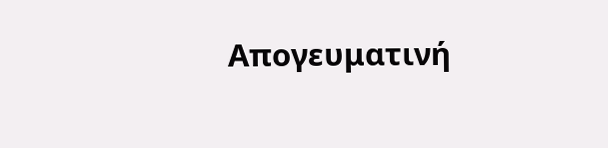Απογευματινή